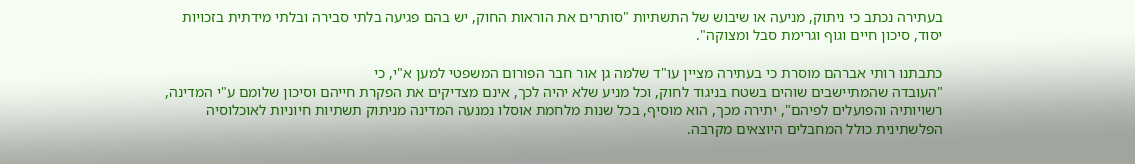בעתירה נכתב כי ניתוק, מניעה או שיבוש של התשתיות "סותרים את הוראות החוק, יש בהם פגיעה בלתי סבירה ובלתי מידתית בזכויות יסוד, סיכון חיים וגוף וגרימת סבל ומצוקה".

כתבתנו רותי אברהם מוסרת כי בעתירה מציין עו"ד שלמה גן אור חבר הפורום המשפטי למען א"י, כי
"העובדה שהמתיישבים שוהים בשטח בניגוד לחוק, וכל מניע שלא יהיה לכך, אינם מצדיקים את הפקרת חייהם וסיכון שלומם ע"י המדינה, רשויותיה והפועלים לפיהם", יתירה מכך, הוא מוסיף, בכל שנות מלחמת אוסלו נמנעה המדינה מניתוק תשתיות חיוניות לאוכלוסיה הפלשתינית כולל המחבלים היוצאים מקרבה.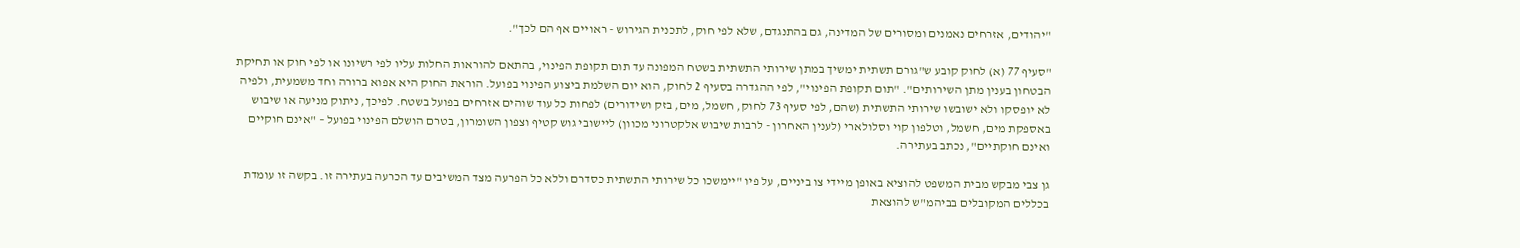"יהודים, אזרחים נאמנים ומסורים של המדינה, גם בהתנגדם, שלא לפי חוק, לתכנית הגירוש - ראויים אף הם לכך".

"סעיף 77 (א) לחוק קובע ש"גורם תשתית ימשיך במתן שירותי התשתית בשטח המפונה עד תום תקופת הפינוי, בהתאם להוראות החלות עליו לפי רשיונו או לפי חוק או תחיקת הבטחון בענין מתן השירותים". "תום תקופת הפינוי", לפי ההגדרה בסעיף 2 לחוק, הוא יום השלמת ביצוע הפינוי בפועל. הוראת החוק היא אפוא ברורה וחד משמעית, ולפיה לא יופסקו ולא ישובשו שירותי התשתית (שהם, לפי סעיף 73 לחוק, חשמל, מים, בזק ושידורים) לפחות כל עוד שוהים אזרחים בפועל בשטח. לפיכך, ניתוק מניעה או שיבוש באספקת מים, חשמל, וטלפון קוי וסלולארי (לענין האחרון - לרבות שיבוש אלקטרוני מכוון) ליישובי גוש קטיף וצפון השומרון, בטרם הושלם הפינוי בפועל – "אינם חוקיים ואינם חוקתיים", נכתב בעתירה.

גן צבי מבקש מבית המשפט להוציא באופן מיידי צו ביניים, על פיו "יימשכו כל שירותי התשתית כסדרם וללא כל הפרעה מצד המשיבים עד הכרעה בעתירה זו. בקשה זו עומדת בכללים המקובלים בביהמ"ש להוצאת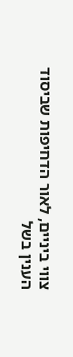צווי ביניים, לאור הדחיפות שביסוד הענין בשל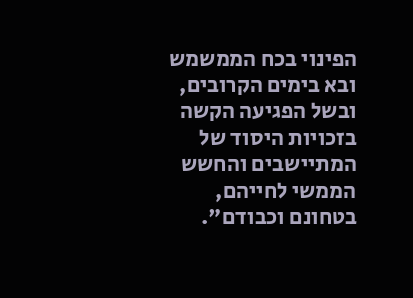הפינוי בכח הממשמש ובא בימים הקרובים, ובשל הפגיעה הקשה בזכויות היסוד של המתיישבים והחשש הממשי לחייהם, בטחונם וכבודם".